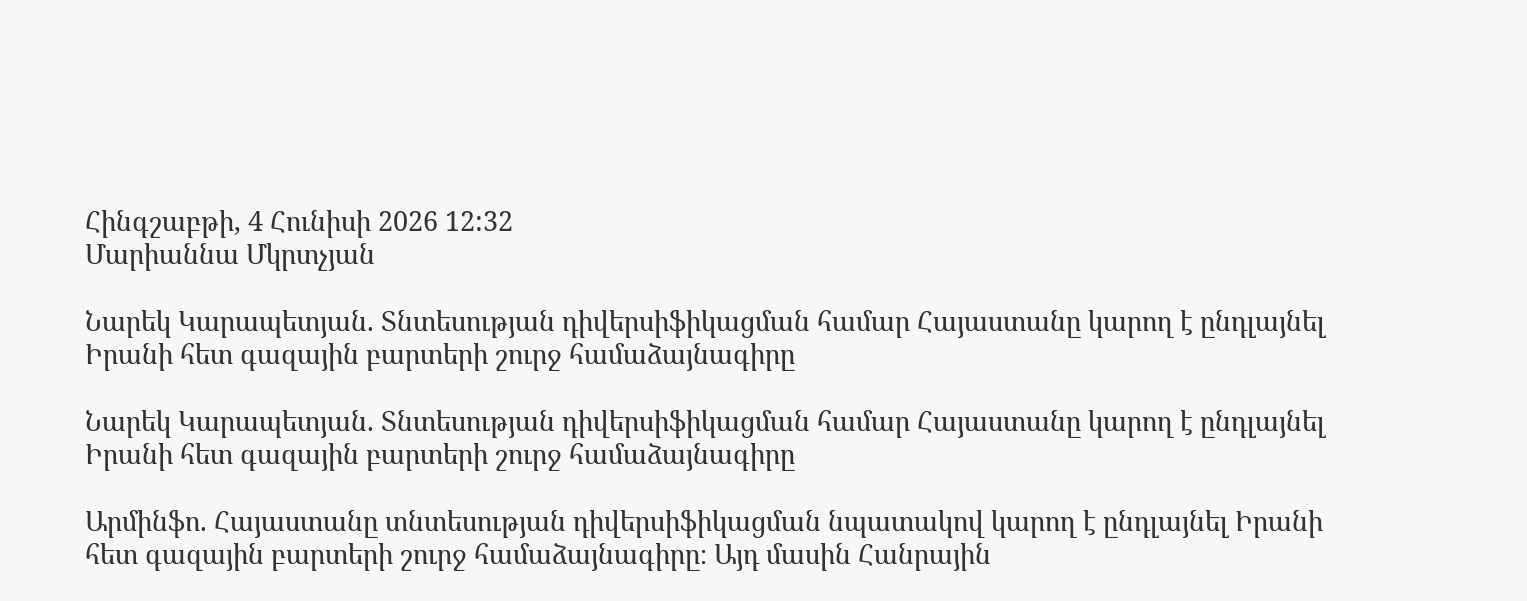Հինգշաբթի, 4 Հունիսի 2026 12:32
Մարիաննա Մկրտչյան

Նարեկ Կարապետյան. Տնտեսության դիվերսիֆիկացման համար Հայաստանը կարող է ընդլայնել Իրանի հետ գազային բարտերի շուրջ համաձայնագիրը

Նարեկ Կարապետյան. Տնտեսության դիվերսիֆիկացման համար Հայաստանը կարող է ընդլայնել Իրանի հետ գազային բարտերի շուրջ համաձայնագիրը

Արմինֆո. Հայաստանը տնտեսության դիվերսիֆիկացման նպատակով կարող է ընդլայնել Իրանի հետ գազային բարտերի շուրջ համաձայնագիրը։ Այդ մասին Հանրային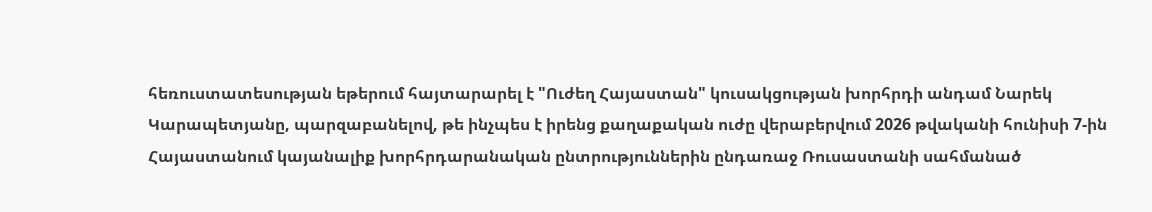հեռուստատեսության եթերում հայտարարել է "Ուժեղ Հայաստան" կուսակցության խորհրդի անդամ Նարեկ Կարապետյանը, պարզաբանելով, թե ինչպես է իրենց քաղաքական ուժը վերաբերվում 2026 թվականի հունիսի 7-ին Հայաստանում կայանալիք խորհրդարանական ընտրություններին ընդառաջ Ռուսաստանի սահմանած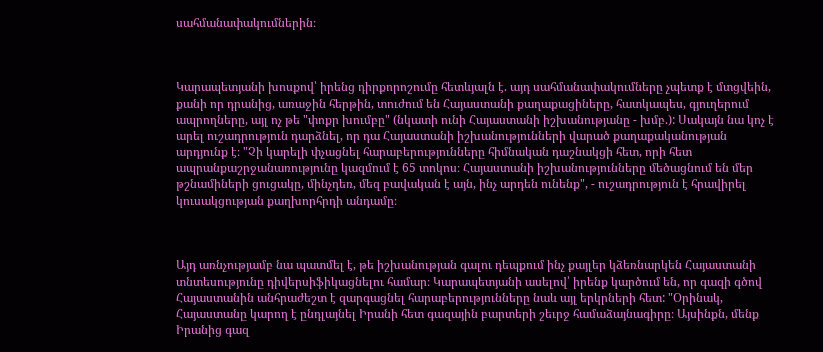սահմանափակումներին։



Կարապետյանի խոսքով՝ իրենց դիրքորոշումը հետևյալն է. այդ սահմանափակումները չպետք է մտցվեին, քանի որ դրանից, առաջին հերթին, տուժում են Հայաստանի քաղաքացիները, հատկապես, գյուղերում ապրողները, այլ ոչ թե "փոքր խումբը" (նկատի ունի Հայաստանի իշխանությանը - խմբ.): Սակայն նա կոչ է արել ուշադրություն դարձնել, որ դա Հայաստանի իշխանությունների վարած քաղաքականության արդյունք է։ "Չի կարելի փչացնել հարաբերությունները հիմնական դաշնակցի հետ, որի հետ ապրանքաշրջանառությունը կազմում է 65 տոկոս։ Հայաստանի իշխանությունները մեծացնում են մեր թշնամիների ցուցակը, մինչդեռ, մեզ բավական է այն, ինչ արդեն ունենք", - ուշադրություն է հրավիրել կուսակցության քաղխորհրդի անդամը։



Այդ առնչությամբ նա պատմել է, թե իշխանության գալու դեպքում ինչ քայլեր կձեռնարկեն Հայաստանի տնտեսությունը դիվերսիֆիկացնելու համար։ Կարապետյանի ասելով՝ իրենք կարծում են, որ գազի գծով Հայաստանին անհրաժեշտ է զարգացնել հարաբերությունները նաև այլ երկրների հետ: "Օրինակ, Հայաստանը կարող է ընդլայնել Իրանի հետ գազային բարտերի շեւրջ համաձայնագիրը։ Այսինքն, մենք Իրանից գազ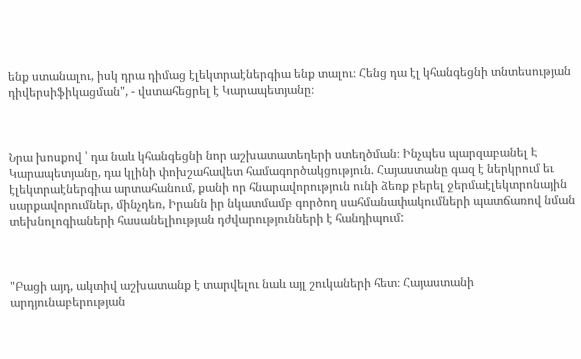ենք ստանալու, իսկ դրա դիմաց էլեկտրաէներգիա ենք տալու։ Հենց դա էլ կհանգեցնի տնտեսության դիվերսիֆիկացման", - վստահեցրել է Կարապետյանը։



Նրա խոսքով ՝ դա նաև կհանգեցնի նոր աշխատատեղերի ստեղծման։ Ինչպես պարզաբանել Է Կարապետյանը, դա կլինի փոխշահավետ համագործակցություն. Հայաստանը գազ է ներկրում եւ էլեկտրաէներգիա արտահանում, քանի որ հնարավորություն ունի ձեռք բերել ջերմաէլեկտրոնային սարքավորումներ, մինչդեռ, Իրանն իր նկատմամբ գործող սահմանափակումների պատճառով նման տեխնոլոգիաների հասանելիության դժվարությունների է հանդիպում:



"Բացի այդ, ակտիվ աշխատանք է տարվելու նաև այլ շուկաների հետ։ Հայաստանի արդյունաբերության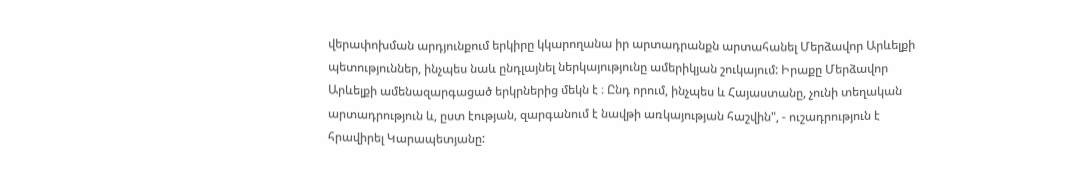վերափոխման արդյունքում երկիրը կկարողանա իր արտադրանքն արտահանել Մերձավոր Արևելքի պետություններ, ինչպես նաև ընդլայնել ներկայությունը ամերիկյան շուկայում: Իրաքը Մերձավոր Արևելքի ամենազարգացած երկրներից մեկն է ։ Ընդ որում, ինչպես և Հայաստանը, չունի տեղական արտադրություն և, ըստ էության, զարգանում է նավթի առկայության հաշվին", - ուշադրություն է հրավիրել Կարապետյանը: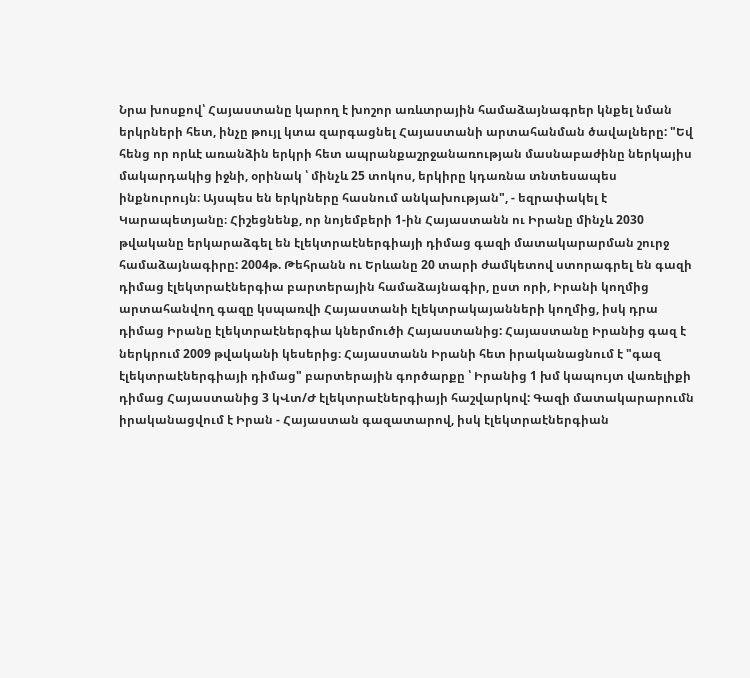Նրա խոսքով՝ Հայաստանը կարող է խոշոր առևտրային համաձայնագրեր կնքել նման երկրների հետ, ինչը թույլ կտա զարգացնել Հայաստանի արտահանման ծավալները: "Եվ հենց որ որևէ առանձին երկրի հետ ապրանքաշրջանառության մասնաբաժինը ներկայիս մակարդակից իջնի, օրինակ ՝ մինչև 25 տոկոս, երկիրը կդառնա տնտեսապես ինքնուրույն։ Այսպես են երկրները հասնում անկախության", - եզրափակել է Կարապետյանը։ Հիշեցնենք, որ նոյեմբերի 1-ին Հայաստանն ու Իրանը մինչև 2030 թվականը երկարաձգել են էլեկտրաէներգիայի դիմաց գազի մատակարարման շուրջ համաձայնագիրը: 2004թ. Թեհրանն ու Երևանը 20 տարի ժամկետով ստորագրել են գազի դիմաց էլեկտրաէներգիա բարտերային համաձայնագիր, ըստ որի, Իրանի կողմից արտահանվող գազը կսպառվի Հայաստանի էլեկտրակայանների կողմից, իսկ դրա դիմաց Իրանը էլեկտրաէներգիա կներմուծի Հայաստանից: Հայաստանը Իրանից գազ է ներկրում 2009 թվականի կեսերից։ Հայաստանն Իրանի հետ իրականացնում է "գազ էլեկտրաէներգիայի դիմաց" բարտերային գործարքը ՝ Իրանից 1 խմ կապույտ վառելիքի դիմաց Հայաստանից 3 կՎտ/Ժ էլեկտրաէներգիայի հաշվարկով: Գազի մատակարարումն իրականացվում է Իրան - Հայաստան գազատարով, իսկ էլեկտրաէներգիան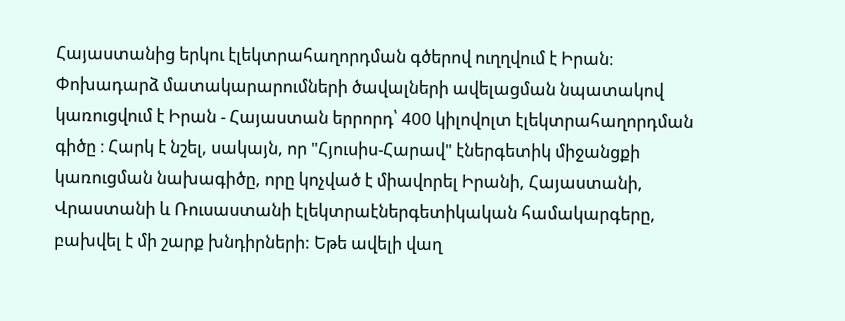Հայաստանից երկու էլեկտրահաղորդման գծերով ուղղվում է Իրան։ Փոխադարձ մատակարարումների ծավալների ավելացման նպատակով կառուցվում է Իրան - Հայաստան երրորդ՝ 400 կիլովոլտ էլեկտրահաղորդման գիծը ։ Հարկ է նշել, սակայն, որ "Հյուսիս-Հարավ" էներգետիկ միջանցքի կառուցման նախագիծը, որը կոչված է միավորել Իրանի, Հայաստանի, Վրաստանի և Ռուսաստանի էլեկտրաէներգետիկական համակարգերը, բախվել է մի շարք խնդիրների: Եթե ավելի վաղ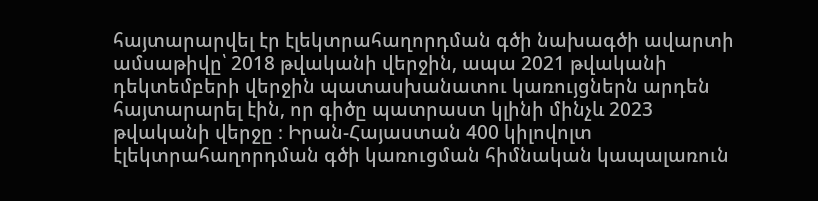հայտարարվել էր էլեկտրահաղորդման գծի նախագծի ավարտի ամսաթիվը՝ 2018 թվականի վերջին, ապա 2021 թվականի դեկտեմբերի վերջին պատասխանատու կառույցներն արդեն հայտարարել էին, որ գիծը պատրաստ կլինի մինչև 2023 թվականի վերջը ։ Իրան-Հայաստան 400 կիլովոլտ էլեկտրահաղորդման գծի կառուցման հիմնական կապալառուն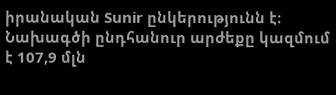իրանական Sunir ընկերությունն է։ Նախագծի ընդհանուր արժեքը կազմում է 107,9 մլն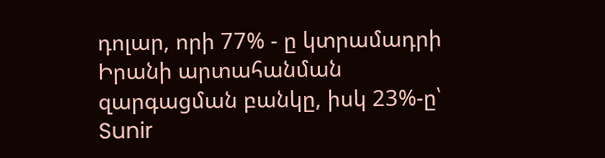դոլար, որի 77% - ը կտրամադրի Իրանի արտահանման զարգացման բանկը, իսկ 23%-ը՝ Sunir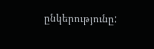ընկերությունը: